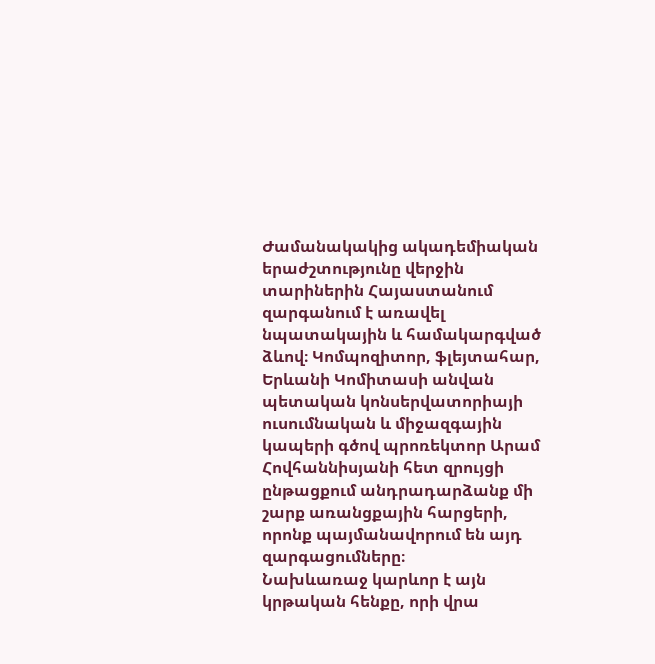Ժամանակակից ակադեմիական երաժշտությունը վերջին տարիներին Հայաստանում զարգանում է առավել նպատակային և համակարգված ձևով։ Կոմպոզիտոր, ֆլեյտահար, Երևանի Կոմիտասի անվան պետական կոնսերվատորիայի ուսումնական և միջազգային կապերի գծով պրոռեկտոր Արամ Հովհաննիսյանի հետ զրույցի ընթացքում անդրադարձանք մի շարք առանցքային հարցերի, որոնք պայմանավորում են այդ զարգացումները։
Նախևառաջ կարևոր է այն կրթական հենքը, որի վրա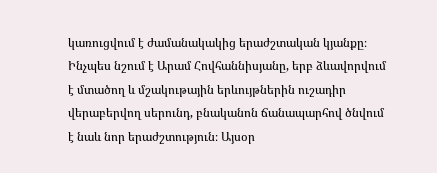կառուցվում է ժամանակակից երաժշտական կյանքը։ Ինչպես նշում է Արամ Հովհաննիսյանը, երբ ձևավորվում է մտածող և մշակութային երևույթներին ուշադիր վերաբերվող սերունդ, բնականոն ճանապարհով ծնվում է նաև նոր երաժշտություն։ Այսօր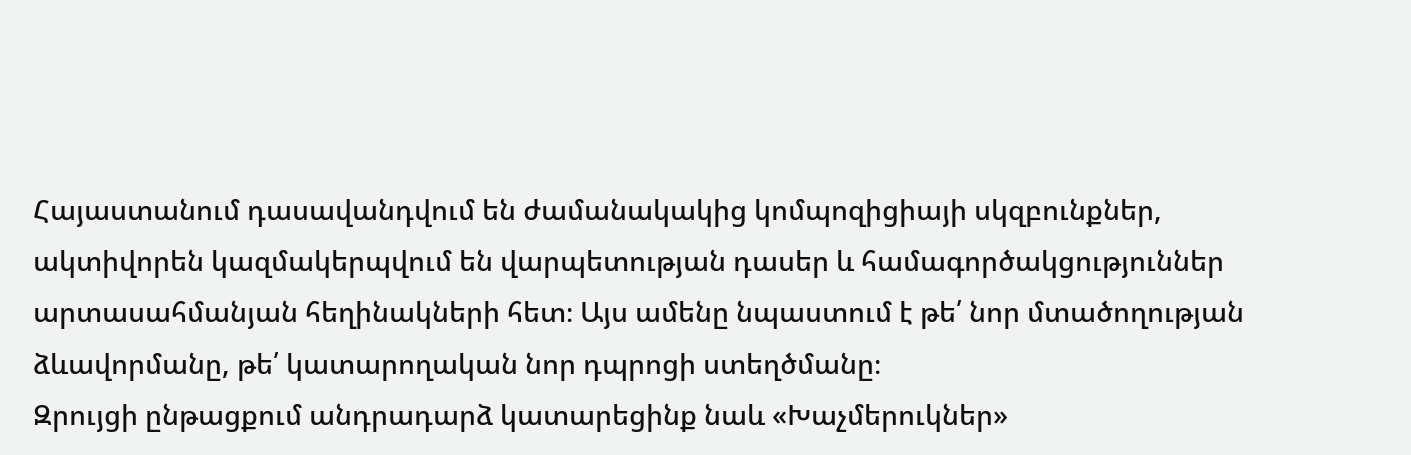Հայաստանում դասավանդվում են ժամանակակից կոմպոզիցիայի սկզբունքներ, ակտիվորեն կազմակերպվում են վարպետության դասեր և համագործակցություններ արտասահմանյան հեղինակների հետ։ Այս ամենը նպաստում է թե՛ նոր մտածողության ձևավորմանը, թե՛ կատարողական նոր դպրոցի ստեղծմանը։
Զրույցի ընթացքում անդրադարձ կատարեցինք նաև «Խաչմերուկներ»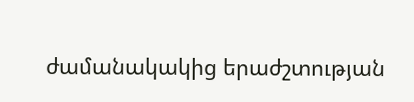ժամանակակից երաժշտության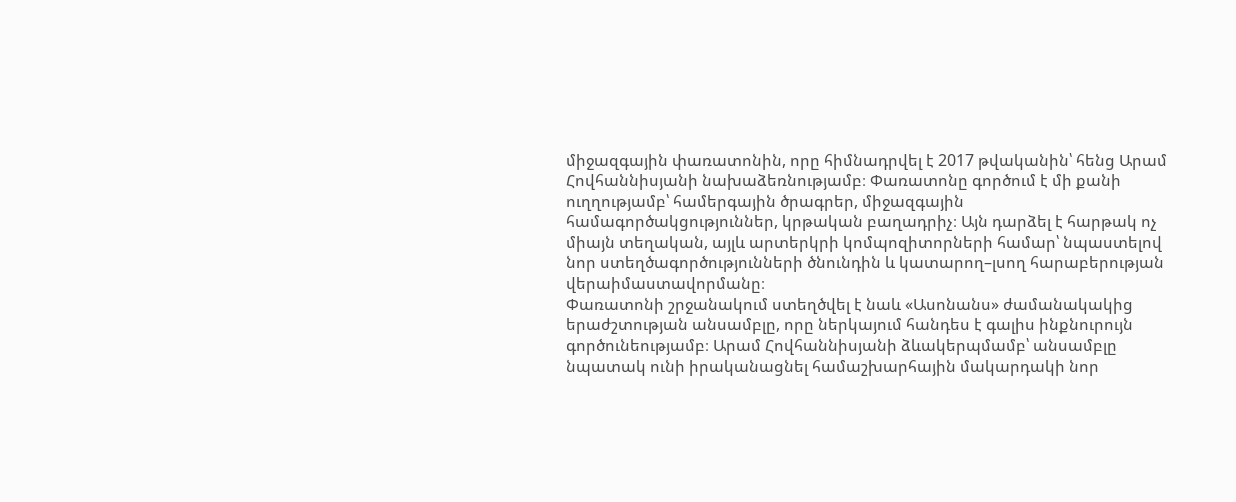միջազգային փառատոնին, որը հիմնադրվել է 2017 թվականին՝ հենց Արամ Հովհաննիսյանի նախաձեռնությամբ։ Փառատոնը գործում է մի քանի ուղղությամբ՝ համերգային ծրագրեր, միջազգային համագործակցություններ, կրթական բաղադրիչ։ Այն դարձել է հարթակ ոչ միայն տեղական, այլև արտերկրի կոմպոզիտորների համար՝ նպաստելով նոր ստեղծագործությունների ծնունդին և կատարող–լսող հարաբերության վերաիմաստավորմանը։
Փառատոնի շրջանակում ստեղծվել է նաև «Ասոնանս» ժամանակակից երաժշտության անսամբլը, որը ներկայում հանդես է գալիս ինքնուրույն գործունեությամբ։ Արամ Հովհաննիսյանի ձևակերպմամբ՝ անսամբլը նպատակ ունի իրականացնել համաշխարհային մակարդակի նոր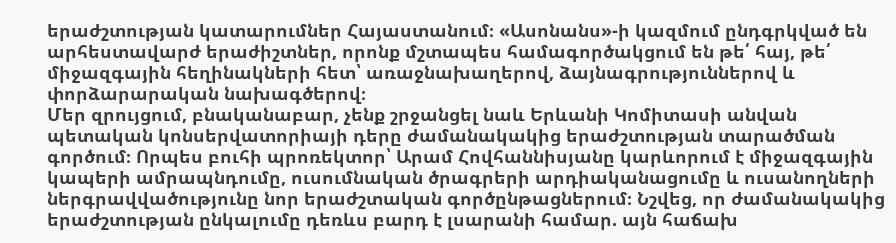երաժշտության կատարումներ Հայաստանում։ «Ասոնանս»-ի կազմում ընդգրկված են արհեստավարժ երաժիշտներ, որոնք մշտապես համագործակցում են թե՛ հայ, թե՛ միջազգային հեղինակների հետ՝ առաջնախաղերով, ձայնագրություններով և փորձարարական նախագծերով։
Մեր զրույցում, բնականաբար, չենք շրջանցել նաև Երևանի Կոմիտասի անվան պետական կոնսերվատորիայի դերը ժամանակակից երաժշտության տարածման գործում։ Որպես բուհի պրոռեկտոր՝ Արամ Հովհաննիսյանը կարևորում է միջազգային կապերի ամրապնդումը, ուսումնական ծրագրերի արդիականացումը և ուսանողների ներգրավվածությունը նոր երաժշտական գործընթացներում։ Նշվեց, որ ժամանակակից երաժշտության ընկալումը դեռևս բարդ է լսարանի համար. այն հաճախ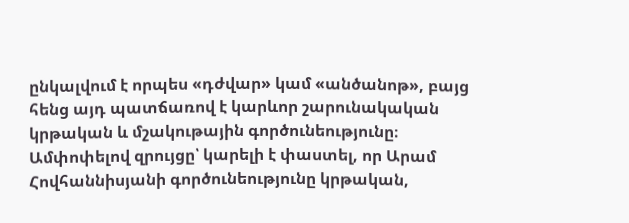ընկալվում է որպես «դժվար» կամ «անծանոթ», բայց հենց այդ պատճառով է կարևոր շարունակական կրթական և մշակութային գործունեությունը։
Ամփոփելով զրույցը՝ կարելի է փաստել, որ Արամ Հովհաննիսյանի գործունեությունը կրթական,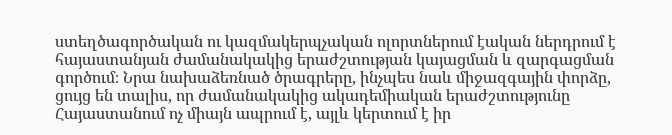ստեղծագործական ու կազմակերպչական ոլորտներում էական ներդրում է հայաստանյան ժամանակակից երաժշտության կայացման և զարգացման գործում։ Նրա նախաձեռնած ծրագրերը, ինչպես նաև միջազգային փորձը, ցույց են տալիս, որ ժամանակակից ակադեմիական երաժշտությունը Հայաստանում ոչ միայն ապրում է, այլև կերտում է իր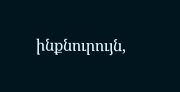ինքնուրույն,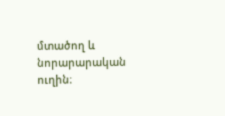մտածող և նորարարական ուղին։